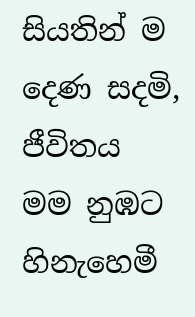සියතින් ම දෙණ සදමි, ජීවිතය මම නුඹට හිනැහෙමී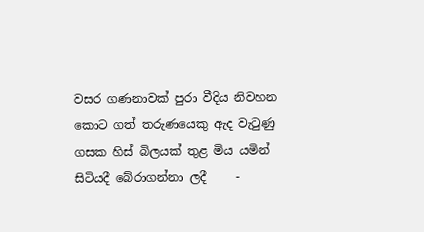වසර ගණනාවක් පුරා වීදිය නිවහන කොට ගත් තරුණයෙකු ඇද වැටුණු ගසක හිස් බිලයක් තුළ මිය යමින් සිටියදී බේරාගන්නා ලදී     -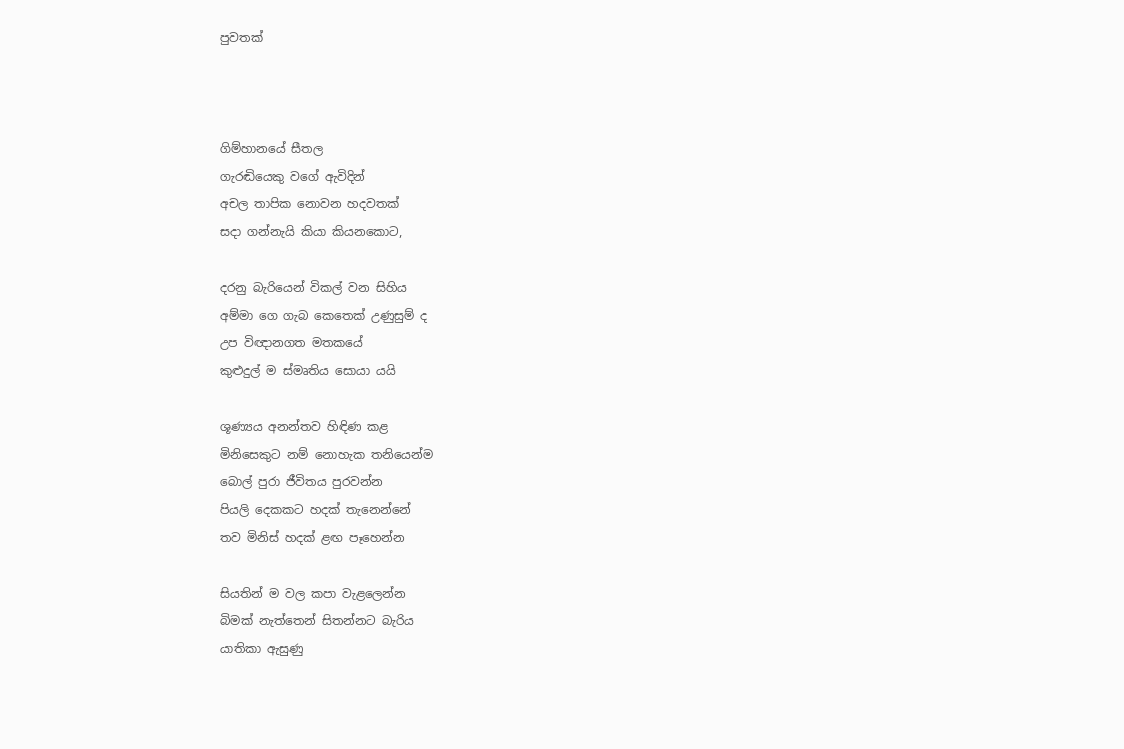පුවතක්



ගිම්හානයේ සීතල
ගැරඬියෙකු වගේ ඇවිදින්
අචල තාපික නොවන හදවතක්
සදා ගන්නැයි කියා කියනකොට,

දරනු බැරියෙන් විකල් වන සිහිය
අම්මා ගෙ ගැබ කෙතෙක් උණුසුම් ද
උප විඥානගත මතකයේ
කුළුදුල් ම ස්මෘතිය සොයා යයි

ශූණ්‍යය අනන්තව හිඳිණ කළ
මිනිසෙකුට නම් නොහැක තනියෙන්ම
බොල් පුරා ජීවිතය පුරවන්න
පියලි දෙකකට හදක් තැනෙන්නේ
තව මිනිස් හදක් ළඟ පෑහෙන්න

සියතින් ම වල කපා වැළලෙන්න
බිමක් නැත්තෙන් සිතන්නට බැරිය
යාතිකා ඇසුණු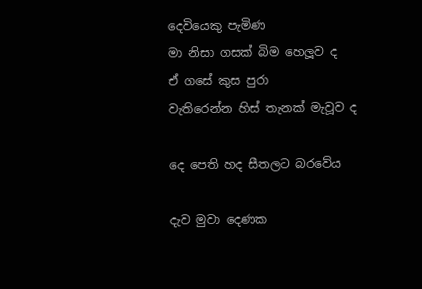දෙවියෙකු පැමිණ
මා නිසා ගසක් බිම හෙලූව ද
ඒ ගසේ කුස පුරා
වැතිරෙන්න හිස් තැනක් මැවූව ද

දෙ පෙති හද සීතලට බරවේය

දැව මුවා දෙණක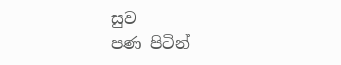සුව
පණ පිටින්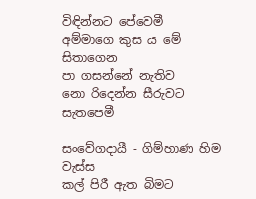විඳින්නට පේවෙමී
අම්මාගෙ කුස ය මේ සිතාගෙන
පා ගසන්නේ නැතිව
නො රිදෙන්න සීරුවට සැතපෙමී

සංවේගදායී - ගිම්හාණ හිම වැස්ස
කල් පිරී ඇත බිමට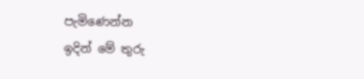පැමිණෙන්න
ඉදින් මේ තුරු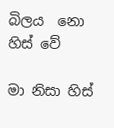බිලය  නො හිස් වේ

මා නිසා හිස්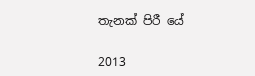තැනක් පිරී යේ

2013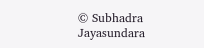© Subhadra Jayasundara